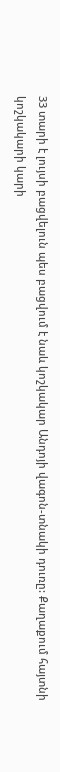33 տարի է լույսի բացվելուն պես բացվում է նաև կոշկակար Անդոյի վագոն-տնակի դուռը: Քաղաքում հայտնի կոշկակարի կարի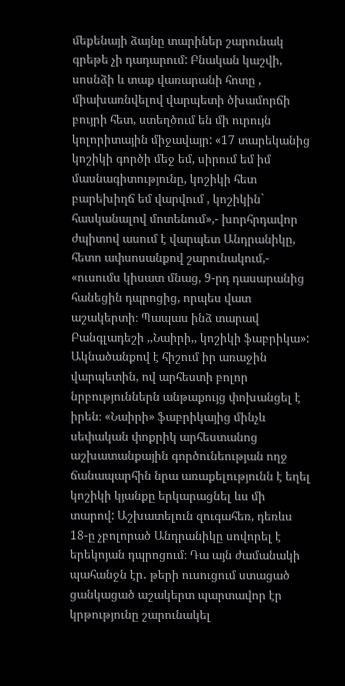մեքենայի ձայնը տարիներ շարունակ գրեթե չի դադարում: Բնական կաշվի, սոսնձի և տաք վառարանի հոտը , միախառնվելով վարպետի ծխամորճի բույրի հետ, ստեղծում են մի ուրույն կոլորիտային միջավայր: «17 տարեկանից կոշիկի գործի մեջ եմ, սիրում եմ իմ մասնագիտությունը, կոշիկի հետ բարեխիղճ եմ վարվում , կոշիկին` հասկանալով մոտենում»,- խորհրդավոր ժպիտով ասում է վարպետ Անդրանիկը, հետո ափսոսանքով շարունակում,- «ուսումս կիսատ մնաց, 9-րդ դասարանից հանեցին դպրոցից, որպես վատ աշակերտի։ Պապաս ինձ տարավ Բանգլադեշի ,,Նաիրի,, կոշիկի ֆաբրիկա»: Ակնածանքով է հիշում իր առաջին վարպետին, ով արհեստի բոլոր նրբություններն անթաքույց փոխանցել է իրեն։ «Նաիրի» ֆաբրիկայից մինչև սեփական փոքրիկ արհեստանոց աշխատանքային գործունեության ողջ ճանապարհին նրա առաքելությունն է եղել կոշիկի կյանքը երկարացնել ևս մի տարով: Աշխատելուն զուգահեռ, դեռևս 18-ը չբոլորած Անդրանիկը սովորել է երեկոյան դպրոցում։ Դա այն ժամանակի պահանջն էր․ թերի ուսուցում ստացած ցանկացած աշակերտ պարտավոր էր կրթությունը շարունակել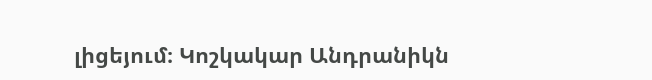լիցեյում։ Կոշկակար Անդրանիկն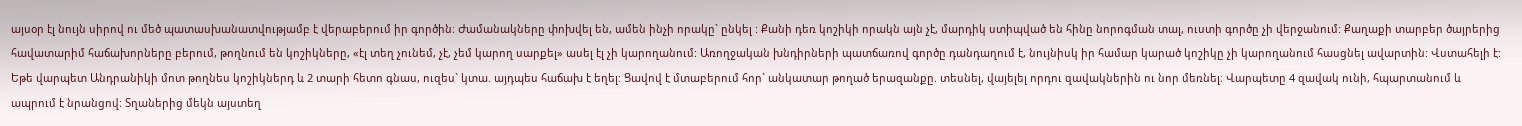այսօր էլ նույն սիրով ու մեծ պատասխանատվությամբ է վերաբերում իր գործին։ Ժամանակները փոխվել են, ամեն ինչի որակը` ընկել : Քանի դեռ կոշիկի որակն այն չէ, մարդիկ ստիպված են հինը նորոգման տալ, ուստի գործը չի վերջանում: Քաղաքի տարբեր ծայրերից հավատարիմ հաճախորները բերում, թողնում են կոշիկները, «էլ տեղ չունեմ, չէ, չեմ կարող սարքել» ասել էլ չի կարողանում: Առողջական խնդիրների պատճառով գործը դանդաղում է, նույնիսկ իր համար կարած կոշիկը չի կարողանում հասցնել ավարտին: Վստահելի է: Եթե վարպետ Անդրանիկի մոտ թողնես կոշիկներդ և 2 տարի հետո գնաս, ուզես` կտա. այդպես հաճախ է եղել: Ցավով է մտաբերում հոր` անկատար թողած երազանքը. տեսնել, վայելել որդու զավակներին ու նոր մեռնել։ Վարպետը 4 զավակ ունի, հպարտանում և ապրում է նրանցով: Տղաներից մեկն այստեղ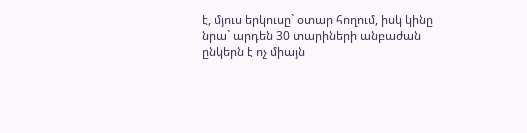է, մյուս երկուսը` օտար հողում, իսկ կինը նրա` արդեն 30 տարիների անբաժան ընկերն է ոչ միայն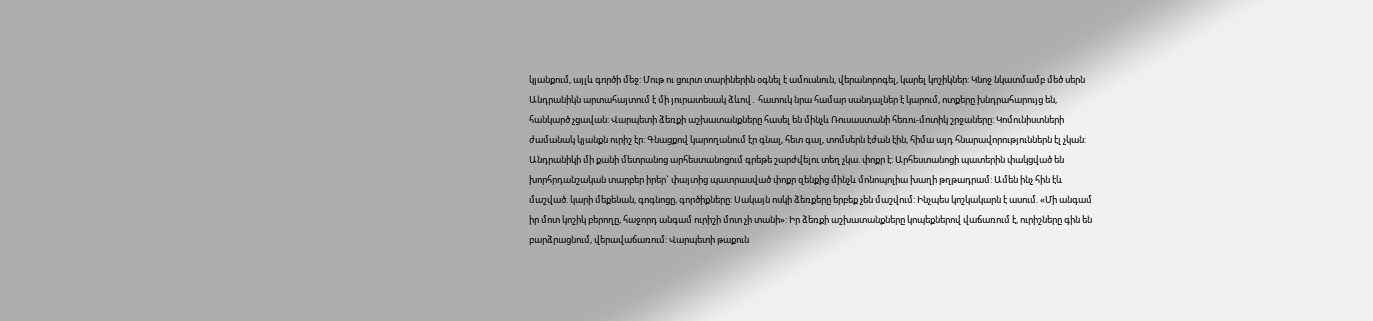կյանքում, այլև գործի մեջ: Մութ ու ցուրտ տարիներին օգնել է ամուսնուն, վերանորոգել, կարել կոշիկներ: Կնոջ նկատմամբ մեծ սերն Անդրանիկն արտահայտում է մի յուրատեսակ ձևով․ հատուկ նրա համար սանդալներ է կարում, ոտքերը խնդրահարույց են, հանկարծ չցավան: Վարպետի ձեռքի աշխատանքները հասել են մինչև Ռուսաստանի հեռու-մոտիկ շրջաները: Կոմունիստների ժամանակ կյանքն ուրիշ էր: Գնացքով կարողանում էր գնալ, հետ գալ, տոմսերն էժան էին, հիմա այդ հնարավորություններն էլ չկան: Անդրանիկի մի քանի մետրանոց արհեստանոցում գրեթե շարժվելու տեղ չկա. փոքր է: Արհեստանոցի պատերին փակցված են խորհրդանշական տարբեր իրեր` փայտից պատրասված փոքր զենքից մինչև մոնոպոլիա խաղի թղթադրամ: Ամեն ինչ հին էև մաշված. կարի մեքենան, գոգնոցը, գործիքները: Սակայն ոսկի ձեռքերը երբեք չեն մաշվում: Ինչպես կոշկակարն է ասում. «Մի անգամ իր մոտ կոշիկ բերողը, հաջորդ անգամ ուրիշի մոտ չի տանի»: Իր ձեռքի աշխատանքները կոպեքներով վաճառում է, ուրիշները գին են բարձրացնում, վերավաճառում: Վարպետի թաքուն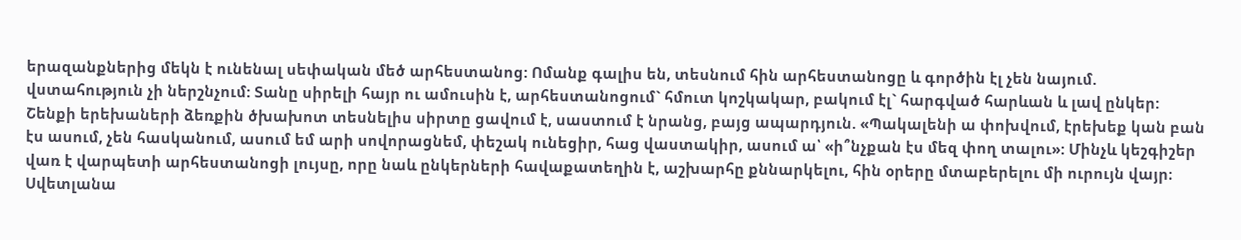երազանքներից մեկն է ունենալ սեփական մեծ արհեստանոց: Ոմանք գալիս են, տեսնում հին արհեստանոցը և գործին էլ չեն նայում. վստահություն չի ներշնչում: Տանը սիրելի հայր ու ամուսին է, արհեստանոցում` հմուտ կոշկակար, բակում էլ` հարգված հարևան և լավ ընկեր: Շենքի երեխաների ձեռքին ծխախոտ տեսնելիս սիրտը ցավում է, սաստում է նրանց, բայց ապարդյուն. «Պակալենի ա փոխվում, էրեխեք կան բան էս ասում, չեն հասկանում, ասում եմ արի սովորացնեմ, փեշակ ունեցիր, հաց վաստակիր, ասում ա՝ «ի՞նչքան էս մեզ փող տալու»: Մինչև կեշգիշեր վառ է վարպետի արհեստանոցի լույսը, որը նաև ընկերների հավաքատեղին է, աշխարհը քննարկելու, հին օրերը մտաբերելու մի ուրույն վայր։
Սվետլանա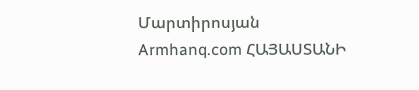Մարտիրոսյան
Armhanq.com ՀԱՅԱՍՏԱՆԻ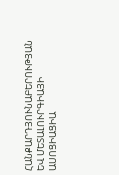ՀԱՆՔԱՐԴՅՈՒՆԱԲԵՐՈՒԹՅԱՆ ԵՎ ՄԵՏԱԼՈՒՐԳԻԱՅԻ ԱՍՈՑԻԱՑԻԱ